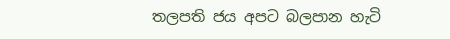තලපති ජය අපට බලපාන හැටි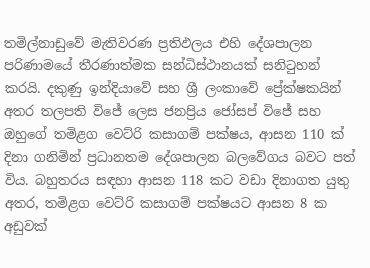තමිල්නාඩුවේ මැතිවරණ ප්‍රතිඵලය එහි දේශපාලන පරිණාමයේ තීරණාත්මක සන්ධිස්ථානයක් සනිටුහන් කරයි. දකුණු ඉන්දියාවේ සහ ශ්‍රී ලංකාවේ ප්‍රේක්ෂකයින් අතර තලපති විජේ ලෙස ජනප්‍රිය ජෝසප් විජේ සහ ඔහුගේ තමිළග වෙට්රි කසාගම් පක්ෂය, ආසන 110 ක් දිනා ගනිමින් ප්‍රධානතම දේශපාලන බලවේගය බවට පත් විය. බහුතරය සඳහා ආසන 118 කට වඩා දිනාගත යුතු අතර, තමිළග වෙට්රි කසාගම් පක්ෂයට ආසන 8 ක අඩුවක්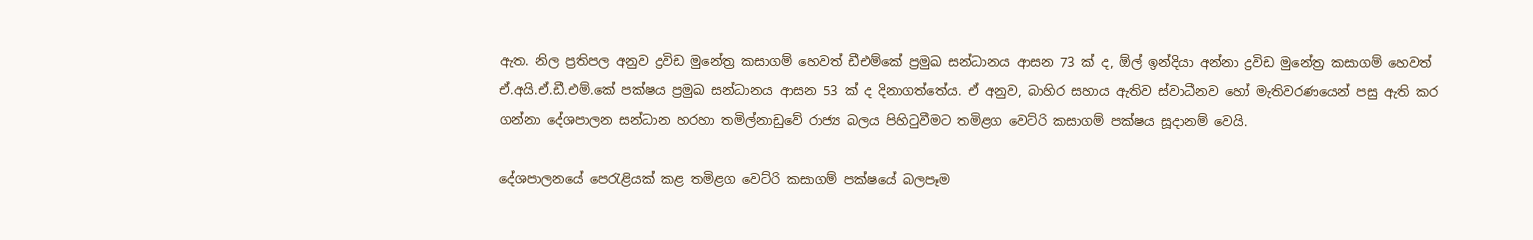ඇත. නිල ප්‍රතිපල අනුව ද්‍රවිඩ මුනේත්‍ර කසාගම් හෙවත් ඩීඑම්කේ ප්‍රමුඛ සන්ධානය ආසන 73 ක් ද, ඕල් ඉන්දියා අන්නා ද්‍රවිඩ මුනේත්‍ර කසාගම් හෙවත් ඒ.අයි.ඒ.ඩී.එම්.කේ පක්ෂය ප්‍රමුඛ සන්ධානය ආසන 53 ක් ද දිනාගත්තේය. ඒ අනුව, බාහිර සහාය ඇතිව ස්වාධීනව හෝ මැතිවරණයෙන් පසු ඇති කර ගන්නා දේශපාලන සන්ධාන හරහා තමිල්නාඩුවේ රාජ්‍ය බලය පිහිටුවීමට තමිළග වෙට්රි කසාගම් පක්ෂය සූදානම් වෙයි.

දේශපාලනයේ පෙරැළියක් කළ තමිළග වෙට්රි කසාගම් පක්ෂයේ බලපෑම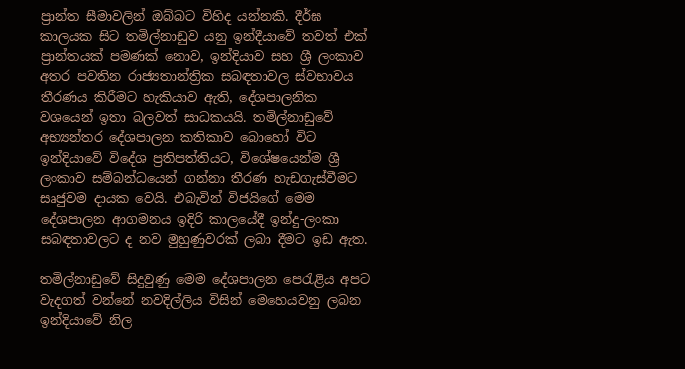ප්‍රාන්ත සීමාවලින් ඔබ්බට විහිද යන්නකි. දීර්ඝ කාලයක සිට තමිල්නාඩුව යනු ඉන්දීයාවේ තවත් එක් ප්‍රාන්තයක් පමණක් නොව, ඉන්දියාව සහ ශ්‍රී ලංකාව අතර පවතින රාජ්‍යතාන්ත්‍රික සබඳතාවල ස්වභාවය තීරණය කිරීමට හැකියාව ඇති, දේශපාලනික වශයෙන් ඉතා බලවත් සාධකයයි. තමිල්නාඩුවේ අභ්‍යන්තර දේශපාලන කතිකාව බොහෝ විට ඉන්දියාවේ විදේශ ප්‍රතිපත්තියට, විශේෂයෙන්ම ශ්‍රී ලංකාව සම්බන්ධයෙන් ගන්නා තීරණ හැඩගැස්වීමට සෘජුවම දායක වෙයි. එබැවින් විජයිගේ මෙම දේශපාලන ආගමනය ඉදිරි කාලයේදී ඉන්දු-ලංකා සබඳතාවලට ද නව මුහුණුවරක් ලබා දීමට ඉඩ ඇත.

තමිල්නාඩුවේ සිදුවුණු මෙම දේශපාලන පෙරැළිය අපට වැදගත් වන්නේ නවදිල්ලිය විසින් මෙහෙයවනු ලබන ඉන්දියාවේ නිල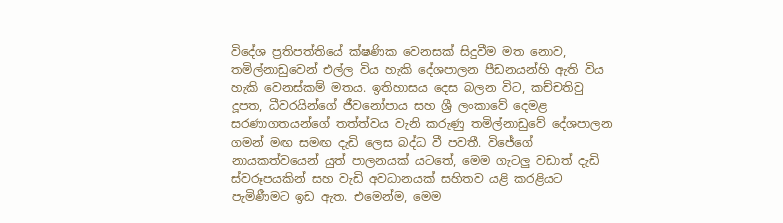විදේශ ප්‍රතිපත්තියේ ක්ෂණික වෙනසක් සිදුවීම මත නොව, තමිල්නාඩුවෙන් එල්ල විය හැකි දේශපාලන පීඩනයන්හි ඇති විය හැකි වෙනස්කම් මතය. ඉතිහාසය දෙස බලන විට, කච්චතිවු දූපත, ධීවරයින්ගේ ජීවනෝපාය සහ ශ්‍රී ලංකාවේ දෙමළ සරණාගතයන්ගේ තත්ත්වය වැනි කරුණු තමිල්නාඩුවේ දේශපාලන ගමන් මඟ සමඟ දැඩි ලෙස බද්ධ වී පවතී. විජේගේ නායකත්වයෙන් යුත් පාලනයක් යටතේ, මෙම ගැටලු වඩාත් දැඩි ස්වරූපයකින් සහ වැඩි අවධානයක් සහිතව යළි කරළියට පැමිණීමට ඉඩ ඇත. එමෙන්ම, මෙම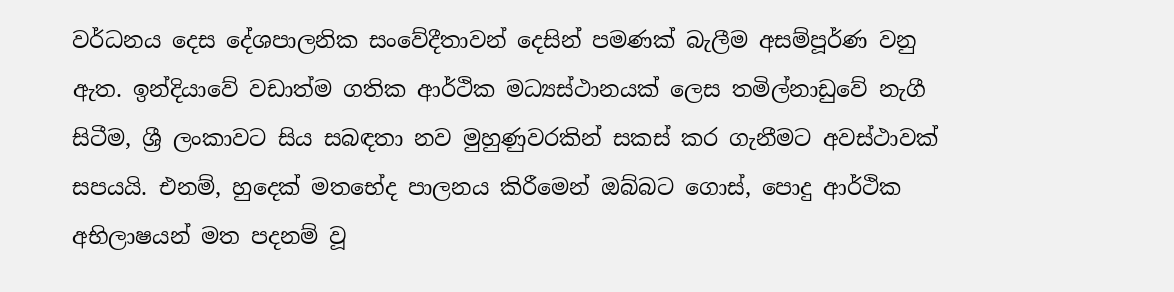වර්ධනය දෙස දේශපාලනික සංවේදීතාවන් දෙසින් පමණක් බැලීම අසම්පූර්ණ වනු ඇත. ඉන්දියාවේ වඩාත්ම ගතික ආර්ථික මධ්‍යස්ථානයක් ලෙස තමිල්නාඩුවේ නැගී සිටීම, ශ්‍රී ලංකාවට සිය සබඳතා නව මුහුණුවරකින් සකස් කර ගැනීමට අවස්ථාවක් සපයයි. එනම්, හුදෙක් මතභේද පාලනය කිරීමෙන් ඔබ්බට ගොස්, පොදු ආර්ථික අභිලාෂයන් මත පදනම් වූ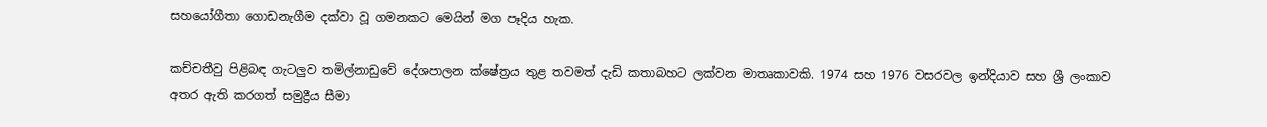සහයෝගීතා ගොඩනැගීම දක්වා වූ ගමනකට මෙයින් මග පෑදිය හැක.

කච්චතීවු පිළිබඳ ගැටලුව තමිල්නාඩුවේ දේශපාලන ක්ෂේත්‍රය තුළ තවමත් දැඩි කතාබහට ලක්වන මාතෘකාවකි. 1974 සහ 1976 වසරවල ඉන්දියාව සහ ශ්‍රී ලංකාව අතර ඇති කරගත් සමුද්‍රීය සීමා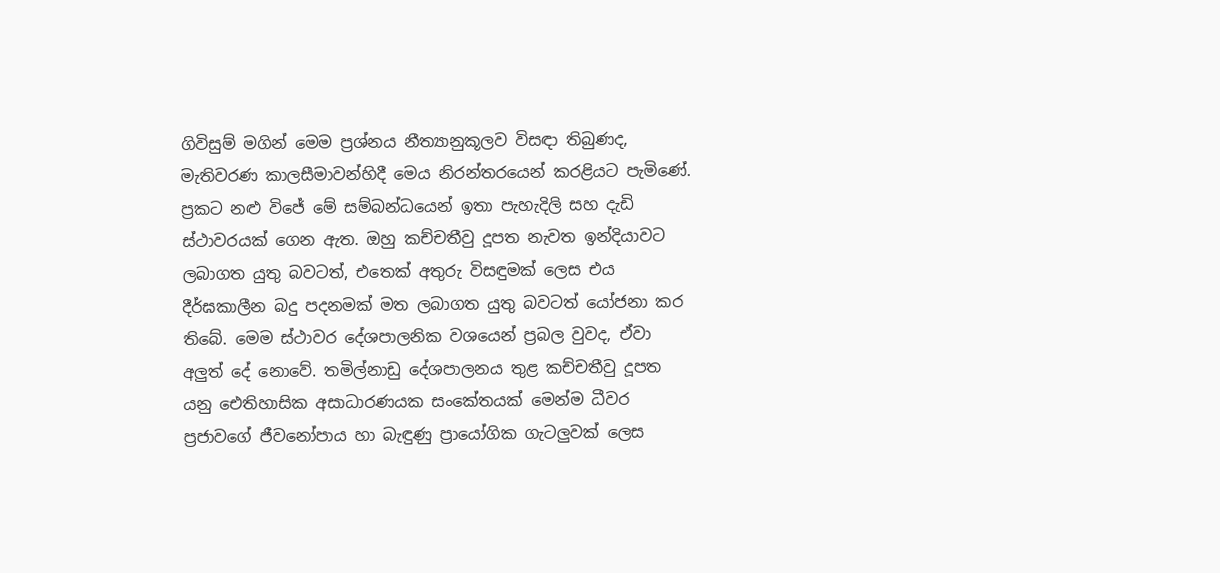ගිවිසුම් මගින් මෙම ප්‍රශ්නය නීත්‍යානුකූලව විසඳා තිබුණද, මැතිවරණ කාලසීමාවන්හිදී මෙය නිරන්තරයෙන් කරළියට පැමිණේ. ප්‍රකට නළු විජේ මේ සම්බන්ධයෙන් ඉතා පැහැදිලි සහ දැඩි ස්ථාවරයක් ගෙන ඇත. ඔහු කච්චතීවු දූපත නැවත ඉන්දියාවට ලබාගත යුතු බවටත්, එතෙක් අතුරු විසඳුමක් ලෙස එය දීර්ඝකාලීන බදු පදනමක් මත ලබාගත යුතු බවටත් යෝජනා කර තිබේ. මෙම ස්ථාවර දේශපාලනික වශයෙන් ප්‍රබල වුවද, ඒවා අලුත් දේ නොවේ. තමිල්නාඩු දේශපාලනය තුළ කච්චතීවු දූපත යනු ඓතිහාසික අසාධාරණයක සංකේතයක් මෙන්ම ධීවර ප්‍රජාවගේ ජීවනෝපාය හා බැඳුණු ප්‍රායෝගික ගැටලුවක් ලෙස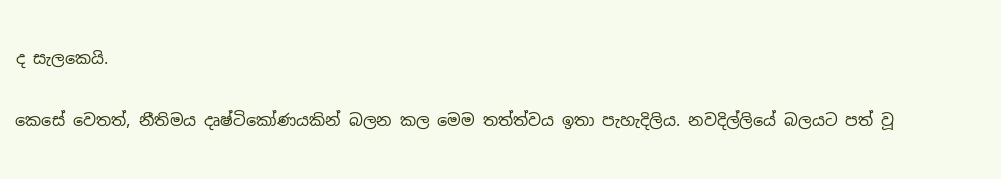ද සැලකෙයි.

කෙසේ වෙතත්, නීතිමය දෘෂ්ටිකෝණයකින් බලන කල මෙම තත්ත්වය ඉතා පැහැදිලිය. නවදිල්ලියේ බලයට පත් වූ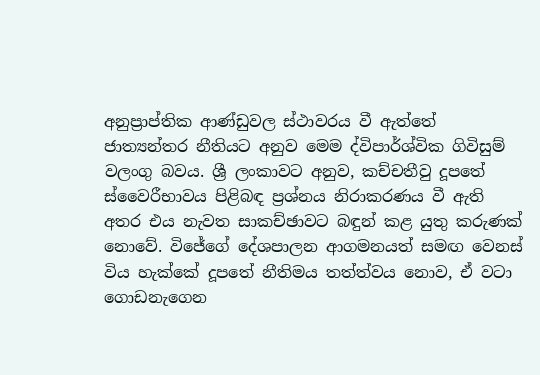අනුප්‍රාප්තික ආණ්ඩුවල ස්ථාවරය වී ඇත්තේ ජාත්‍යන්තර නීතියට අනුව මෙම ද්විපාර්ශ්වික ගිවිසුම් වලංගු බවය. ශ්‍රී ලංකාවට අනුව, කච්චතීවු දූපතේ ස්වෛරීභාවය පිළිබඳ ප්‍රශ්නය නිරාකරණය වී ඇති අතර එය නැවත සාකච්ඡාවට බඳුන් කළ යුතු කරුණක් නොවේ. විජේගේ දේශපාලන ආගමනයත් සමඟ වෙනස් විය හැක්කේ දූපතේ නීතිමය තත්ත්වය නොව, ඒ වටා ගොඩනැගෙන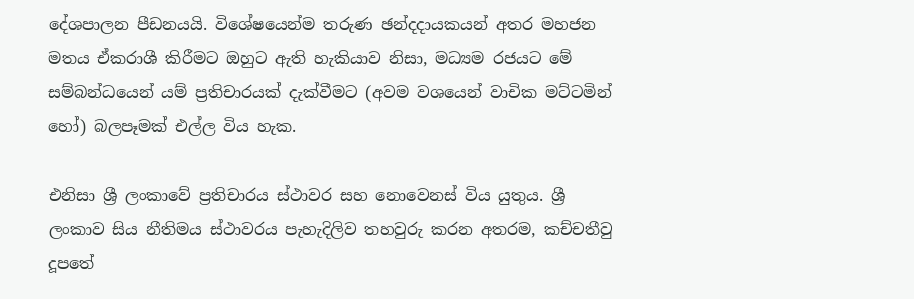දේශපාලන පීඩනයයි. විශේෂයෙන්ම තරුණ ඡන්දදායකයන් අතර මහජන මතය ඒකරාශී කිරීමට ඔහුට ඇති හැකියාව නිසා, මධ්‍යම රජයට මේ සම්බන්ධයෙන් යම් ප්‍රතිචාරයක් දැක්වීමට (අවම වශයෙන් වාචික මට්ටමින් හෝ) බලපෑමක් එල්ල විය හැක.

එනිසා ශ්‍රී ලංකාවේ ප්‍රතිචාරය ස්ථාවර සහ නොවෙනස් විය යුතුය. ශ්‍රී ලංකාව සිය නීතිමය ස්ථාවරය පැහැදිලිව තහවුරු කරන අතරම, කච්චතීවු දූපතේ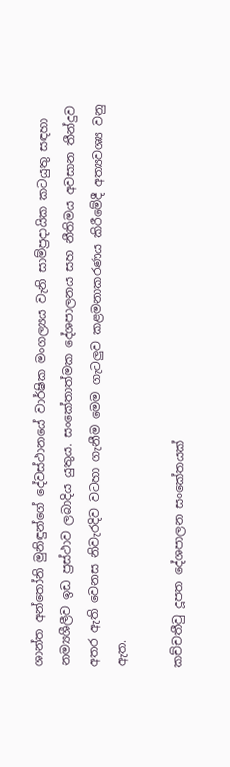ශාන්ත අන්තෝනි මුනිඳුන්ගේ දේවස්ථානයේ වාර්ෂික මංගල්‍යය වැනි සාම්ප්‍රදායික කටයුතු සඳහා නම්‍යශීලීව ඉඩ ප්‍රස්ථාව ලබාදිය යුතුය. සංකේතාත්මක දේශපාලනය සහ නීතිමය අවසාන තීන්දුව අතර ඇති වෙනස නිවැරදිව වටහා ගැනීම මෙම ගැටලුව කළමනාකරණය කිරීමේදී අත්‍යවශ්‍ය වනු ඇත.

කච්චතීවු දූපත දේශපාලන සංකේතයක්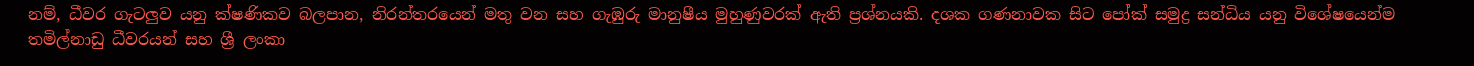නම්, ධීවර ගැටලුව යනු ක්ෂණිකව බලපාන, නිරන්තරයෙන් මතු වන සහ ගැඹුරු මානුෂීය මුහුණුවරක් ඇති ප්‍රශ්නයකි. දශක ගණනාවක සිට පෝක් සමුද්‍ර සන්ධිය යනු විශේෂයෙන්ම තමිල්නාඩු ධීවරයන් සහ ශ්‍රී ලංකා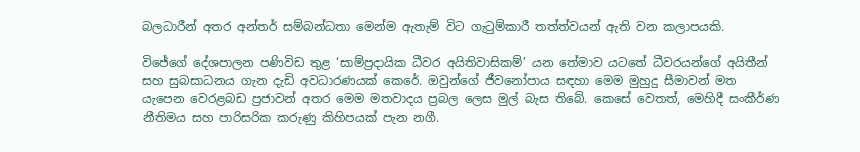බලධාරීන් අතර අන්තර් සම්බන්ධතා මෙන්ම ඇතැම් විට ගැටුම්කාරී තත්ත්වයන් ඇති වන කලාපයකි.

විජේගේ දේශපාලන පණිවිඩ තුළ ‘සාම්ප්‍රදායික ධීවර අයිතිවාසිකම්’ යන තේමාව යටතේ ධීවරයන්ගේ අයිතීන් සහ සුබසාධනය ගැන දැඩි අවධාරණයක් කෙරේ. ඔවුන්ගේ ජීවනෝපාය සඳහා මෙම මුහුදු සීමාවන් මත යැපෙන වෙරළබඩ ප්‍රජාවන් අතර මෙම මතවාදය ප්‍රබල ලෙස මුල් බැස තිබේ. කෙසේ වෙතත්, මෙහිදී සංකීර්ණ නීතිමය සහ පාරිසරික කරුණු කිහිපයක් පැන නගී.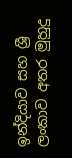ඉන්දියාව සහ ශ්‍රී ලංකාව අතර මුහුදු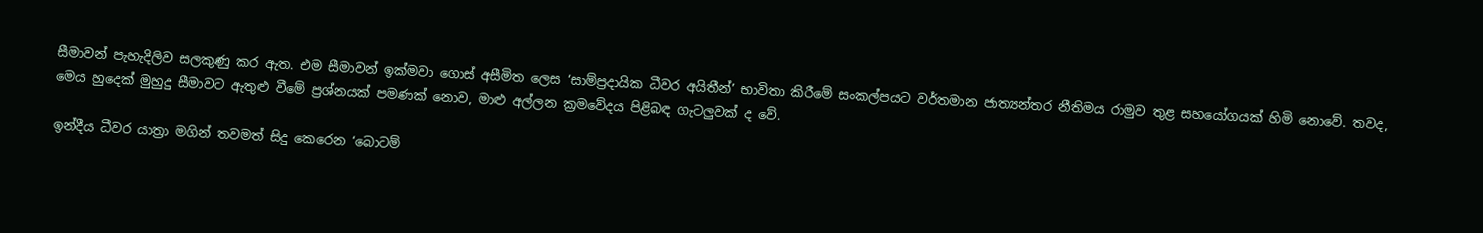සීමාවන් පැහැදිලිව සලකුණු කර ඇත. එම සීමාවන් ඉක්මවා ගොස් අසීමිත ලෙස ‘සාම්ප්‍රදායික ධීවර අයිතීන්’ භාවිතා කිරීමේ සංකල්පයට වර්තමාන ජාත්‍යන්තර නීතිමය රාමුව තුළ සහයෝගයක් හිමි නොවේ. තවද, මෙය හුදෙක් මුහුදු සීමාවට ඇතුළු වීමේ ප්‍රශ්නයක් පමණක් නොව, මාළු අල්ලන ක්‍රමවේදය පිළිබඳ ගැටලුවක් ද වේ.

ඉන්දීය ධීවර යාත්‍රා මගින් තවමත් සිදු කෙරෙන ‘බොටම්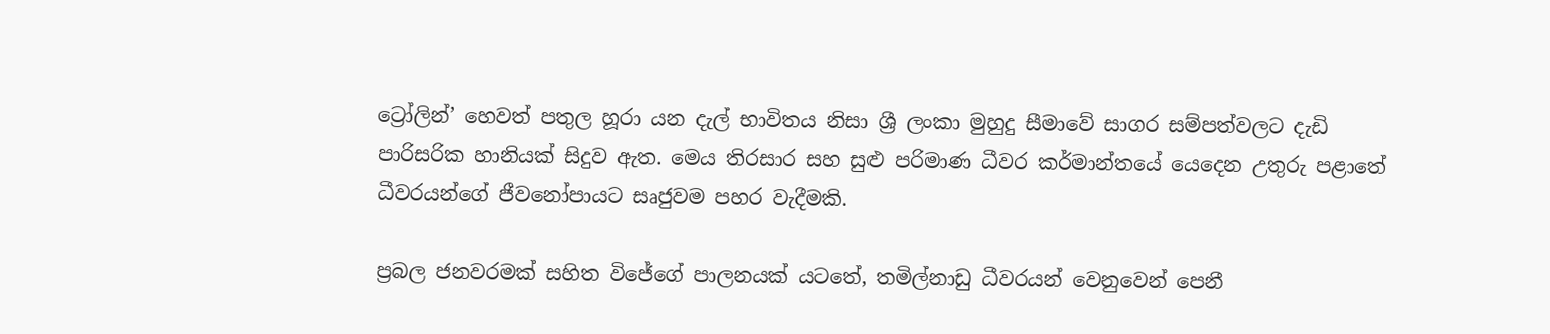ට්‍රෝලින්’ හෙවත් පතුල හූරා යන දැල් භාවිතය නිසා ශ්‍රී ලංකා මුහුදු සීමාවේ සාගර සම්පත්වලට දැඩි පාරිසරික හානියක් සිදුව ඇත. මෙය තිරසාර සහ සුළු පරිමාණ ධීවර කර්මාන්තයේ යෙදෙන උතුරු පළාතේ ධීවරයන්ගේ ජීවනෝපායට සෘජුවම පහර වැදීමකි.

ප්‍රබල ජනවරමක් සහිත විජේගේ පාලනයක් යටතේ, තමිල්නාඩු ධීවරයන් වෙනුවෙන් පෙනී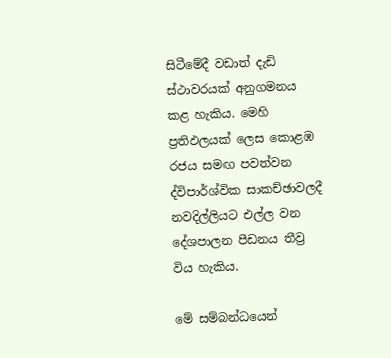සිටීමේදී වඩාත් දැඩි ස්ථාවරයක් අනුගමනය කළ හැකිය. මෙහි ප්‍රතිඵලයක් ලෙස කොළඹ රජය සමඟ පවත්වන ද්විපාර්ශ්වික සාකච්ඡාවලදී නවදිල්ලියට එල්ල වන දේශපාලන පීඩනය තීව්‍ර විය හැකිය.

මේ සම්බන්ධයෙන්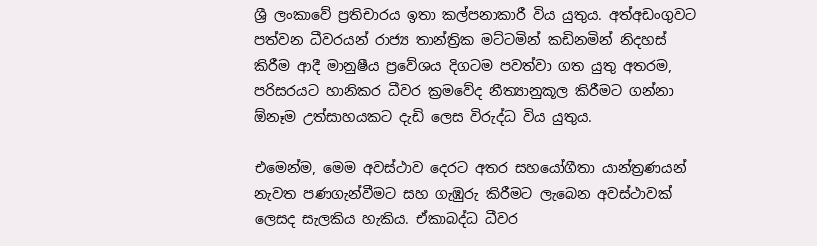ශ්‍රී ලංකාවේ ප්‍රතිචාරය ඉතා කල්පනාකාරී විය යුතුය. අත්අඩංගුවට පත්වන ධීවරයන් රාජ්‍ය තාන්ත්‍රික මට්ටමින් කඩිනමින් නිදහස් කිරීම ආදී මානුෂීය ප්‍රවේශය දිගටම පවත්වා ගත යුතු අතරම, පරිසරයට හානිකර ධීවර ක්‍රමවේද නීත්‍යානුකූල කිරීමට ගන්නා ඕනෑම උත්සාහයකට දැඩි ලෙස විරුද්ධ විය යුතුය.

එමෙන්ම, මෙම අවස්ථාව දෙරට අතර සහයෝගීතා යාන්ත්‍රණයන් නැවත පණගැන්වීමට සහ ගැඹුරු කිරීමට ලැබෙන අවස්ථාවක් ලෙසද සැලකිය හැකිය. ඒකාබද්ධ ධීවර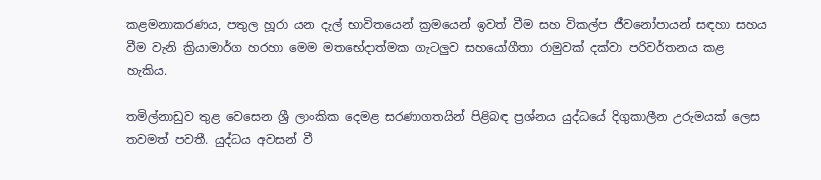කළමනාකරණය, පතුල හූරා යන දැල් භාවිතයෙන් ක්‍රමයෙන් ඉවත් වීම සහ විකල්ප ජීවනෝපායන් සඳහා සහය වීම වැනි ක්‍රියාමාර්ග හරහා මෙම මතභේදාත්මක ගැටලුව සහයෝගීතා රාමුවක් දක්වා පරිවර්තනය කළ හැකිය.

තමිල්නාඩුව තුළ වෙසෙන ශ්‍රී ලාංකික දෙමළ සරණාගතයින් පිළිබඳ ප්‍රශ්නය යුද්ධයේ දිගුකාලීන උරුමයක් ලෙස තවමත් පවතී. යුද්ධය අවසන් වී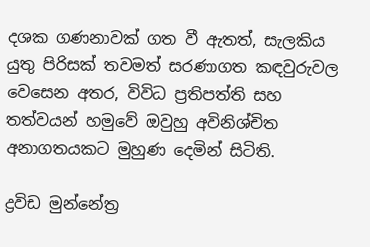දශක ගණනාවක් ගත වී ඇතත්, සැලකිය යුතු පිරිසක් තවමත් සරණාගත කඳවුරුවල වෙසෙන අතර, විවිධ ප්‍රතිපත්ති සහ තත්වයන් හමුවේ ඔවුහු අවිනිශ්චිත අනාගතයකට මුහුණ දෙමින් සිටිති.

ද්‍රවිඩ මුන්නේත්‍ර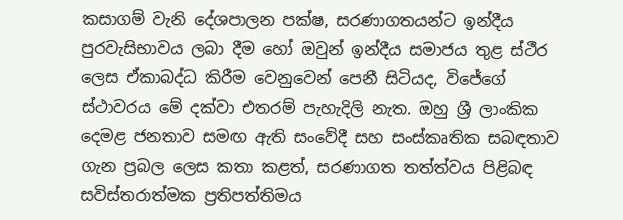කසාගම් වැනි දේශපාලන පක්ෂ, සරණාගතයන්ට ඉන්දීය පුරවැසිභාවය ලබා දීම හෝ ඔවුන් ඉන්දීය සමාජය තුළ ස්ථීර ලෙස ඒකාබද්ධ කිරීම වෙනුවෙන් පෙනී සිටියද, විජේගේ ස්ථාවරය මේ දක්වා එතරම් පැහැදිලි නැත. ඔහු ශ්‍රී ලාංකික දෙමළ ජනතාව සමඟ ඇති සංවේදී සහ සංස්කෘතික සබඳතාව ගැන ප්‍රබල ලෙස කතා කළත්, සරණාගත තත්ත්වය පිළිබඳ සවිස්තරාත්මක ප්‍රතිපත්තිමය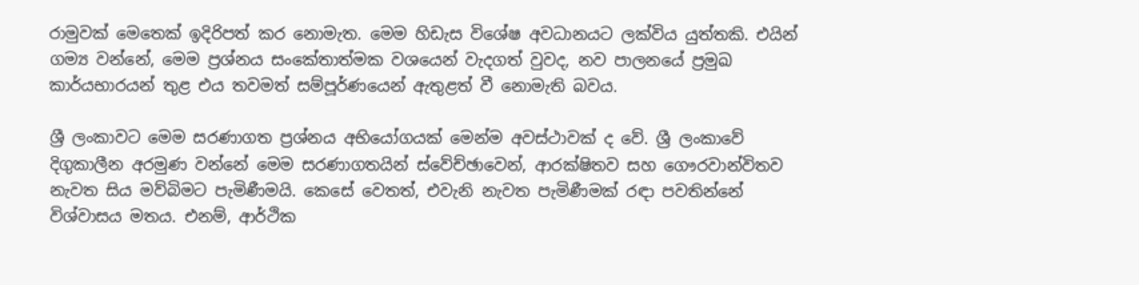රාමුවක් මෙතෙක් ඉදිරිපත් කර නොමැත. මෙම හිඩැස විශේෂ අවධානයට ලක්විය යුත්තකි. එයින් ගම්‍ය වන්නේ, මෙම ප්‍රශ්නය සංකේතාත්මක වශයෙන් වැදගත් වුවද, නව පාලනයේ ප්‍රමුඛ කාර්යභාරයන් තුළ එය තවමත් සම්පූර්ණයෙන් ඇතුළත් වී නොමැති බවය.

ශ්‍රී ලංකාවට මෙම සරණාගත ප්‍රශ්නය අභියෝගයක් මෙන්ම අවස්ථාවක් ද වේ. ශ්‍රී ලංකාවේ දිගුකාලීන අරමුණ වන්නේ මෙම සරණාගතයින් ස්වේච්ඡාවෙන්, ආරක්ෂිතව සහ ගෞරවාන්විතව නැවත සිය මව්බිමට පැමිණීමයි. කෙසේ වෙතත්, එවැනි නැවත පැමිණීමක් රඳා පවතින්නේ විශ්වාසය මතය. එනම්, ආර්ථික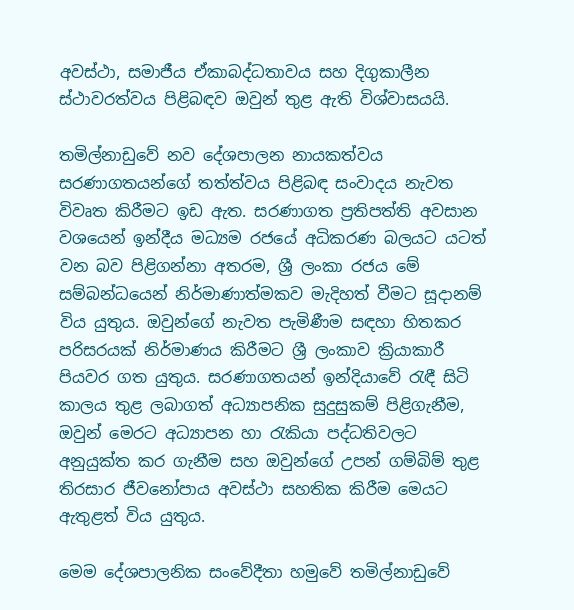අවස්ථා, සමාජීය ඒකාබද්ධතාවය සහ දිගුකාලීන ස්ථාවරත්වය පිළිබඳව ඔවුන් තුළ ඇති විශ්වාසයයි.

තමිල්නාඩුවේ නව දේශපාලන නායකත්වය සරණාගතයන්ගේ තත්ත්වය පිළිබඳ සංවාදය නැවත විවෘත කිරීමට ඉඩ ඇත. සරණාගත ප්‍රතිපත්ති අවසාන වශයෙන් ඉන්දීය මධ්‍යම රජයේ අධිකරණ බලයට යටත් වන බව පිළිගන්නා අතරම, ශ්‍රී ලංකා රජය මේ සම්බන්ධයෙන් නිර්මාණාත්මකව මැදිහත් වීමට සූදානම් විය යුතුය. ඔවුන්ගේ නැවත පැමිණීම සඳහා හිතකර පරිසරයක් නිර්මාණය කිරීමට ශ්‍රී ලංකාව ක්‍රියාකාරී පියවර ගත යුතුය. සරණාගතයන් ඉන්දියාවේ රැඳී සිටි කාලය තුළ ලබාගත් අධ්‍යාපනික සුදුසුකම් පිළිගැනීම, ඔවුන් මෙරට අධ්‍යාපන හා රැකියා පද්ධතිවලට අනුයුක්ත කර ගැනීම සහ ඔවුන්ගේ උපන් ගම්බිම් තුළ තිරසාර ජීවනෝපාය අවස්ථා සහතික කිරීම මෙයට ඇතුළත් විය යුතුය.

මෙම දේශපාලනික සංවේදීතා හමුවේ තමිල්නාඩුවේ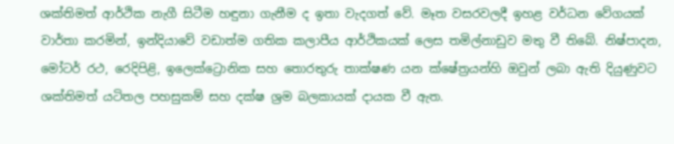ශක්තිමත් ආර්ථික නැගී සිටීම හඳුනා ගැනීම ද ඉතා වැදගත් වේ. මෑත වසරවලදී ඉහළ වර්ධන වේගයක් වාර්තා කරමින්, ඉන්දියාවේ වඩාත්ම ගතික කලාපීය ආර්ථිකයක් ලෙස තමිල්නාඩුව මතු වී තිබේ. නිෂ්පාදන, මෝටර් රථ, රෙදිපිළි, ඉලෙක්ට්‍රොනික සහ තොරතුරු තාක්ෂණ යන ක්ෂේත්‍රයන්හි ඔවුන් ලබා ඇති දියුණුවට ශක්තිමත් යටිතල පහසුකම් සහ දක්ෂ ශ්‍රම බලකායක් දායක වී ඇත.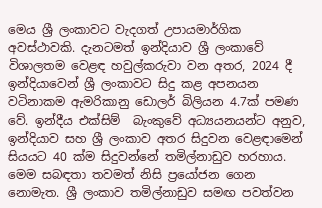මෙය ශ්‍රී ලංකාවට වැදගත් උපායමාර්ගික අවස්ථාවකි. දැනටමත් ඉන්දියාව ශ්‍රී ලංකාවේ විශාලතම වෙළඳ හවුල්කරුවා වන අතර, 2024 දී ඉන්දියාවෙන් ශ්‍රී ලංකාවට සිදු කළ අපනයන වටිනාකම ඇමරිකානු ඩොලර් බිලියන 4.7ක් පමණ වේ. ඉන්දීය එක්සිම්  බැංකුවේ අධ්‍යයනයන්ට අනුව, ඉන්දියාව සහ ශ්‍රී ලංකාව අතර සිදුවන වෙළඳාමෙන් සියයට 40 ක්ම සිදුවන්නේ තමිල්නාඩුව හරහාය. මෙම සබඳතා තවමත් නිසි ප්‍රයෝජන ගෙන නොමැත. ශ්‍රී ලංකාව තමිල්නාඩුව සමඟ පවත්වන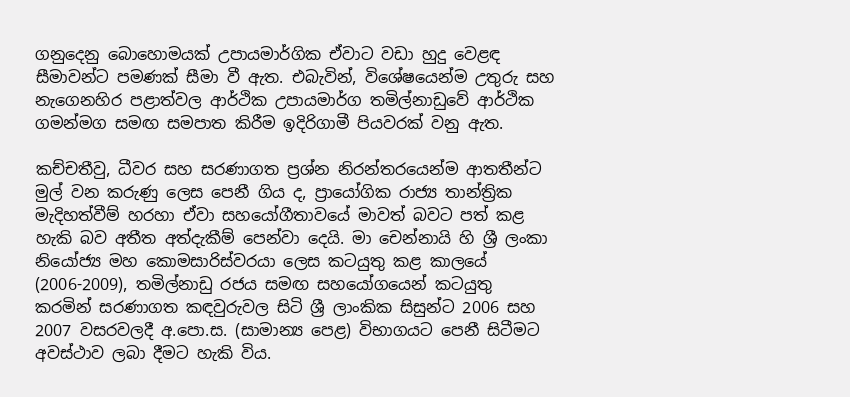ගනුදෙනු බොහොමයක් උපායමාර්ගික ඒවාට වඩා හුදු වෙළඳ සීමාවන්ට පමණක් සීමා වී ඇත. එබැවින්, විශේෂයෙන්ම උතුරු සහ නැගෙනහිර පළාත්වල ආර්ථික උපායමාර්ග තමිල්නාඩුවේ ආර්ථික ගමන්මග සමඟ සමපාත කිරීම ඉදිරිගාමී පියවරක් වනු ඇත.

කච්චතීවු, ධීවර සහ සරණාගත ප්‍රශ්න නිරන්තරයෙන්ම ආතතීන්ට මුල් වන කරුණු ලෙස පෙනී ගිය ද, ප්‍රායෝගික රාජ්‍ය තාන්ත්‍රික මැදිහත්වීම් හරහා ඒවා සහයෝගීතාවයේ මාවත් බවට පත් කළ හැකි බව අතීත අත්දැකීම් පෙන්වා දෙයි. මා චෙන්නායි හි ශ්‍රී ලංකා නියෝජ්‍ය මහ කොමසාරිස්වරයා ලෙස කටයුතු කළ කාලයේ (2006-2009), තමිල්නාඩු රජය සමඟ සහයෝගයෙන් කටයුතු කරමින් සරණාගත කඳවුරුවල සිටි ශ්‍රී ලාංකික සිසුන්ට 2006 සහ 2007 වසරවලදී අ.පො.ස. (සාමාන්‍ය පෙළ) විභාගයට පෙනී සිටීමට අවස්ථාව ලබා දීමට හැකි විය.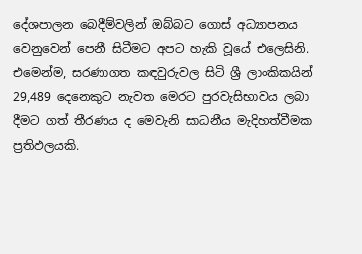දේශපාලන බෙදීම්වලින් ඔබ්බට ගොස් අධ්‍යාපනය වෙනුවෙන් පෙනී සිටීමට අපට හැකි වූයේ එලෙසිනි. එමෙන්ම, සරණාගත කඳවුරුවල සිටි ශ්‍රී ලාංකිකයින් 29,489 දෙනෙකුට නැවත මෙරට පුරවැසිභාවය ලබා දීමට ගත් තීරණය ද මෙවැනි සාධනීය මැදිහත්වීමක ප්‍රතිඵලයකි.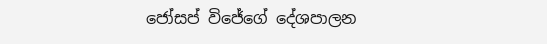ජෝසප් විජේගේ දේශපාලන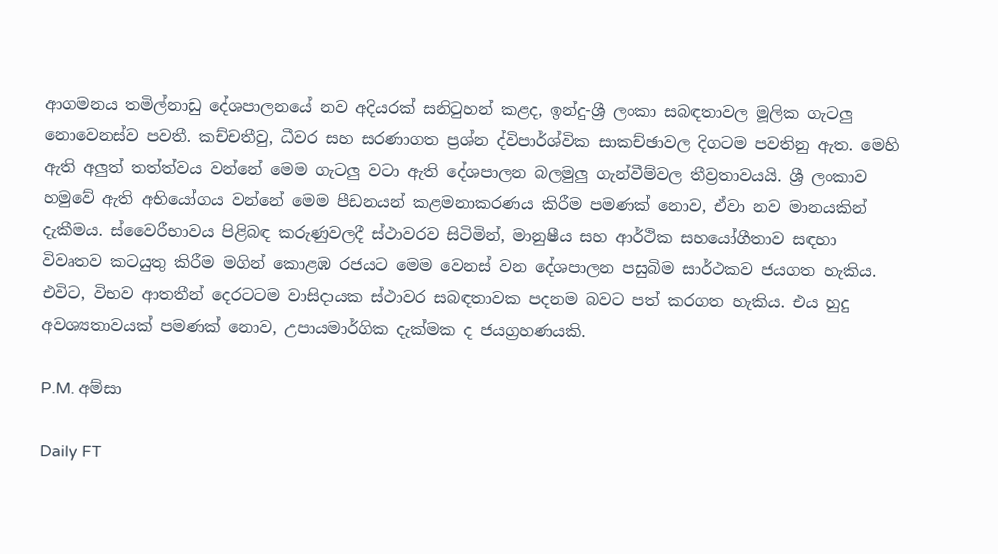ආගමනය තමිල්නාඩු දේශපාලනයේ නව අදියරක් සනිටුහන් කළද, ඉන්දු-ශ්‍රී ලංකා සබඳතාවල මූලික ගැටලු නොවෙනස්ව පවතී. කච්චතීවු, ධීවර සහ සරණාගත ප්‍රශ්න ද්විපාර්ශ්වික සාකච්ඡාවල දිගටම පවතිනු ඇත. මෙහි ඇති අලුත් තත්ත්වය වන්නේ මෙම ගැටලු වටා ඇති දේශපාලන බලමුලු ගැන්වීම්වල තීව්‍රතාවයයි. ශ්‍රී ලංකාව හමුවේ ඇති අභියෝගය වන්නේ මෙම පීඩනයන් කළමනාකරණය කිරීම පමණක් නොව, ඒවා නව මානයකින් දැකීමය. ස්වෛරීභාවය පිළිබඳ කරුණුවලදී ස්ථාවරව සිටිමින්, මානුෂීය සහ ආර්ථික සහයෝගීතාව සඳහා විවෘතව කටයුතු කිරීම මගින් කොළඹ රජයට මෙම වෙනස් වන දේශපාලන පසුබිම සාර්ථකව ජයගත හැකිය. එවිට, විභව ආතතීන් දෙරටටම වාසිදායක ස්ථාවර සබඳතාවක පදනම බවට පත් කරගත හැකිය. එය හුදු අවශ්‍යතාවයක් පමණක් නොව, උපායමාර්ගික දැක්මක ද ජයග්‍රහණයකි.

P.M. අම්සා

Daily FT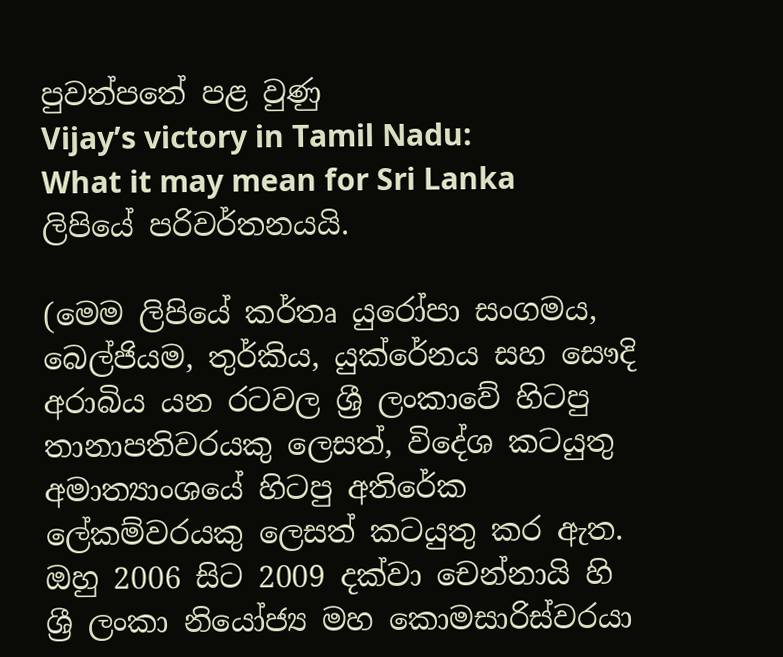පුවත්පතේ පළ වුණු
Vijay’s victory in Tamil Nadu:
What it may mean for Sri Lanka ලිපියේ පරිවර්තනයයි.

(මෙම ලිපියේ කර්තෘ යුරෝපා සංගමය, බෙල්ජියම, තුර්කිය, යුක්රේනය සහ සෞදි අරාබිය යන රටවල ශ්‍රී ලංකාවේ හිටපු තානාපතිවරයකු ලෙසත්, විදේශ කටයුතු අමාත්‍යාංශයේ හිටපු අතිරේක ලේකම්වරයකු ලෙසත් කටයුතු කර ඇත. ඔහු 2006 සිට 2009 දක්වා චෙන්නායි හි ශ්‍රී ලංකා නියෝජ්‍ය මහ කොමසාරිස්වරයා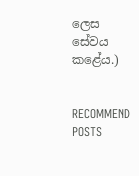ලෙස සේවය කළේය.)


RECOMMEND POSTS